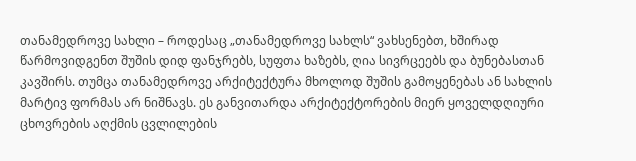თანამედროვე სახლი – როდესაც „თანამედროვე სახლს“ ვახსენებთ, ხშირად წარმოვიდგენთ შუშის დიდ ფანჯრებს, სუფთა ხაზებს, ღია სივრცეებს და ბუნებასთან კავშირს. თუმცა თანამედროვე არქიტექტურა მხოლოდ შუშის გამოყენებას ან სახლის მარტივ ფორმას არ ნიშნავს. ეს განვითარდა არქიტექტორების მიერ ყოველდღიური ცხოვრების აღქმის ცვლილების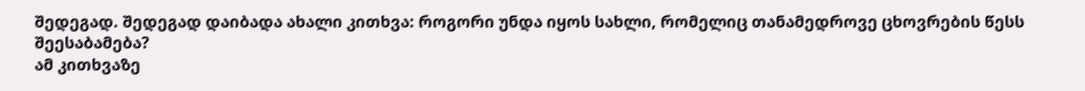შედეგად. შედეგად დაიბადა ახალი კითხვა: როგორი უნდა იყოს სახლი, რომელიც თანამედროვე ცხოვრების წესს შეესაბამება?
ამ კითხვაზე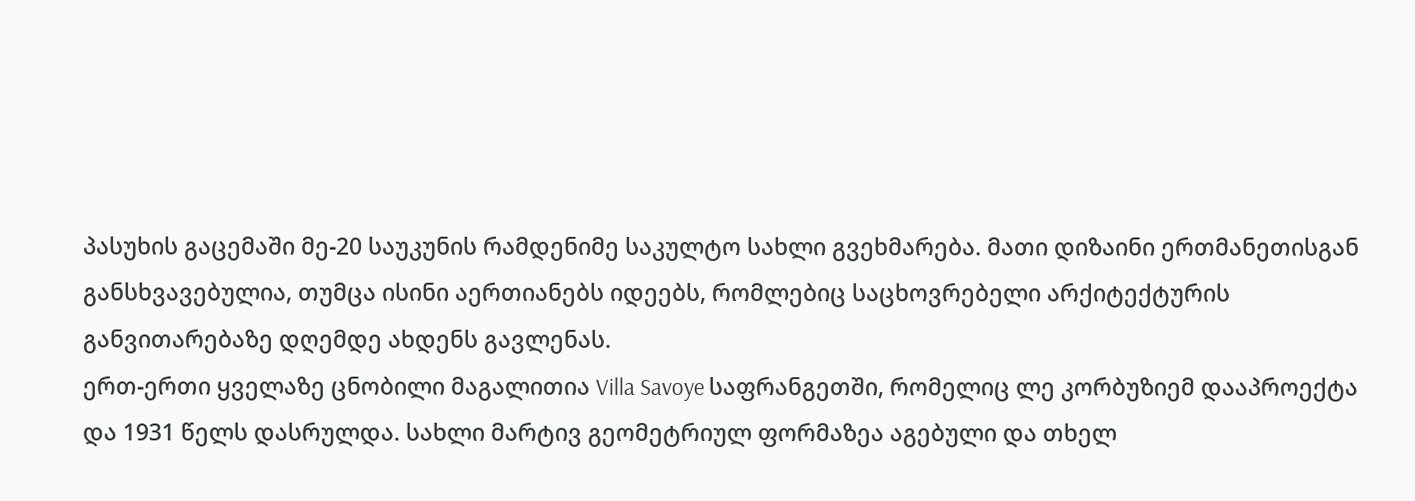პასუხის გაცემაში მე-20 საუკუნის რამდენიმე საკულტო სახლი გვეხმარება. მათი დიზაინი ერთმანეთისგან განსხვავებულია, თუმცა ისინი აერთიანებს იდეებს, რომლებიც საცხოვრებელი არქიტექტურის განვითარებაზე დღემდე ახდენს გავლენას.
ერთ-ერთი ყველაზე ცნობილი მაგალითია Villa Savoye საფრანგეთში, რომელიც ლე კორბუზიემ დააპროექტა და 1931 წელს დასრულდა. სახლი მარტივ გეომეტრიულ ფორმაზეა აგებული და თხელ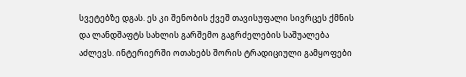სვეტებზე დგას. ეს კი შენობის ქვეშ თავისუფალი სივრცეს ქმნის და ლანდშაფტს სახლის გარშემო გაგრძელების საშუალება აძლევს. ინტერიერში ოთახებს შორის ტრადიციული გამყოფები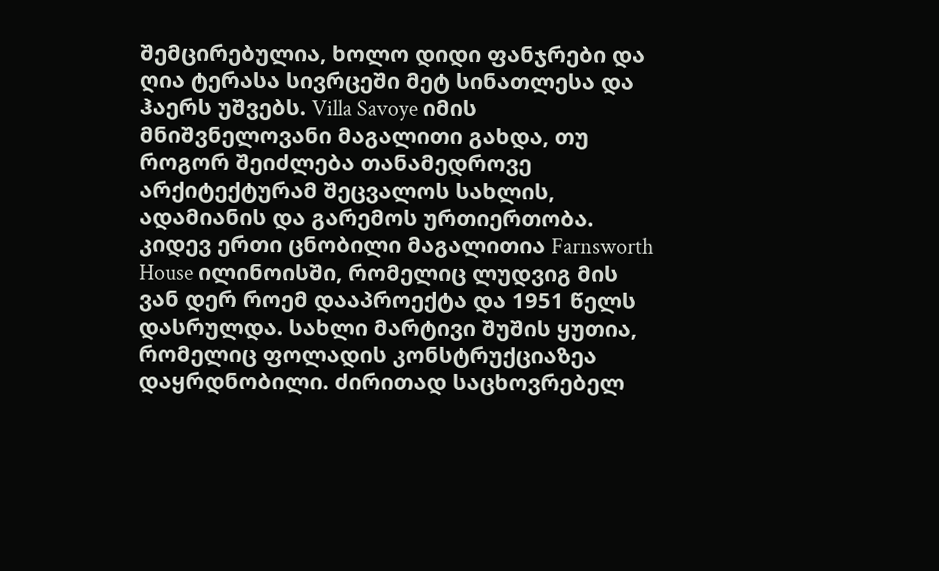შემცირებულია, ხოლო დიდი ფანჯრები და ღია ტერასა სივრცეში მეტ სინათლესა და ჰაერს უშვებს. Villa Savoye იმის მნიშვნელოვანი მაგალითი გახდა, თუ როგორ შეიძლება თანამედროვე არქიტექტურამ შეცვალოს სახლის, ადამიანის და გარემოს ურთიერთობა.
კიდევ ერთი ცნობილი მაგალითია Farnsworth House ილინოისში, რომელიც ლუდვიგ მის ვან დერ როემ დააპროექტა და 1951 წელს დასრულდა. სახლი მარტივი შუშის ყუთია, რომელიც ფოლადის კონსტრუქციაზეა დაყრდნობილი. ძირითად საცხოვრებელ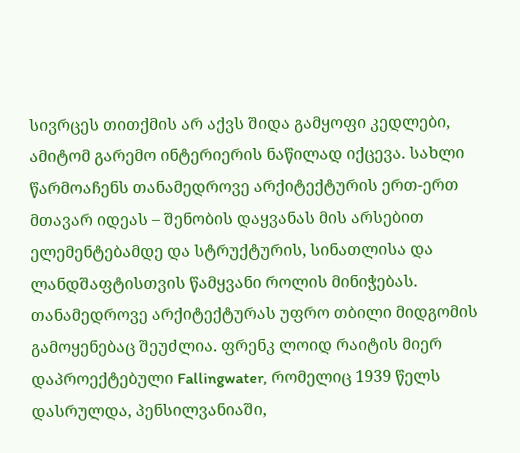სივრცეს თითქმის არ აქვს შიდა გამყოფი კედლები, ამიტომ გარემო ინტერიერის ნაწილად იქცევა. სახლი წარმოაჩენს თანამედროვე არქიტექტურის ერთ-ერთ მთავარ იდეას – შენობის დაყვანას მის არსებით ელემენტებამდე და სტრუქტურის, სინათლისა და ლანდშაფტისთვის წამყვანი როლის მინიჭებას.
თანამედროვე არქიტექტურას უფრო თბილი მიდგომის გამოყენებაც შეუძლია. ფრენკ ლოიდ რაიტის მიერ დაპროექტებული Fallingwater, რომელიც 1939 წელს დასრულდა, პენსილვანიაში,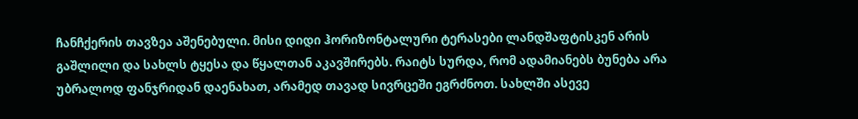ჩანჩქერის თავზეა აშენებული. მისი დიდი ჰორიზონტალური ტერასები ლანდშაფტისკენ არის გაშლილი და სახლს ტყესა და წყალთან აკავშირებს. რაიტს სურდა, რომ ადამიანებს ბუნება არა უბრალოდ ფანჯრიდან დაენახათ, არამედ თავად სივრცეში ეგრძნოთ. სახლში ასევე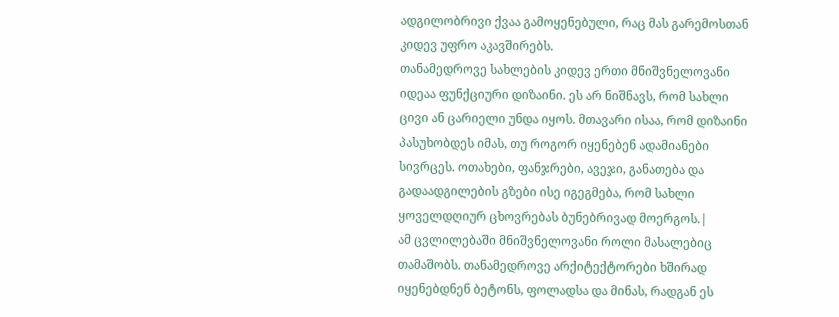ადგილობრივი ქვაა გამოყენებული, რაც მას გარემოსთან კიდევ უფრო აკავშირებს.
თანამედროვე სახლების კიდევ ერთი მნიშვნელოვანი იდეაა ფუნქციური დიზაინი. ეს არ ნიშნავს, რომ სახლი ცივი ან ცარიელი უნდა იყოს. მთავარი ისაა, რომ დიზაინი პასუხობდეს იმას, თუ როგორ იყენებენ ადამიანები სივრცეს. ოთახები, ფანჯრები, ავეჯი, განათება და გადაადგილების გზები ისე იგეგმება, რომ სახლი ყოველდღიურ ცხოვრებას ბუნებრივად მოერგოს.|
ამ ცვლილებაში მნიშვნელოვანი როლი მასალებიც თამაშობს. თანამედროვე არქიტექტორები ხშირად იყენებდნენ ბეტონს, ფოლადსა და მინას, რადგან ეს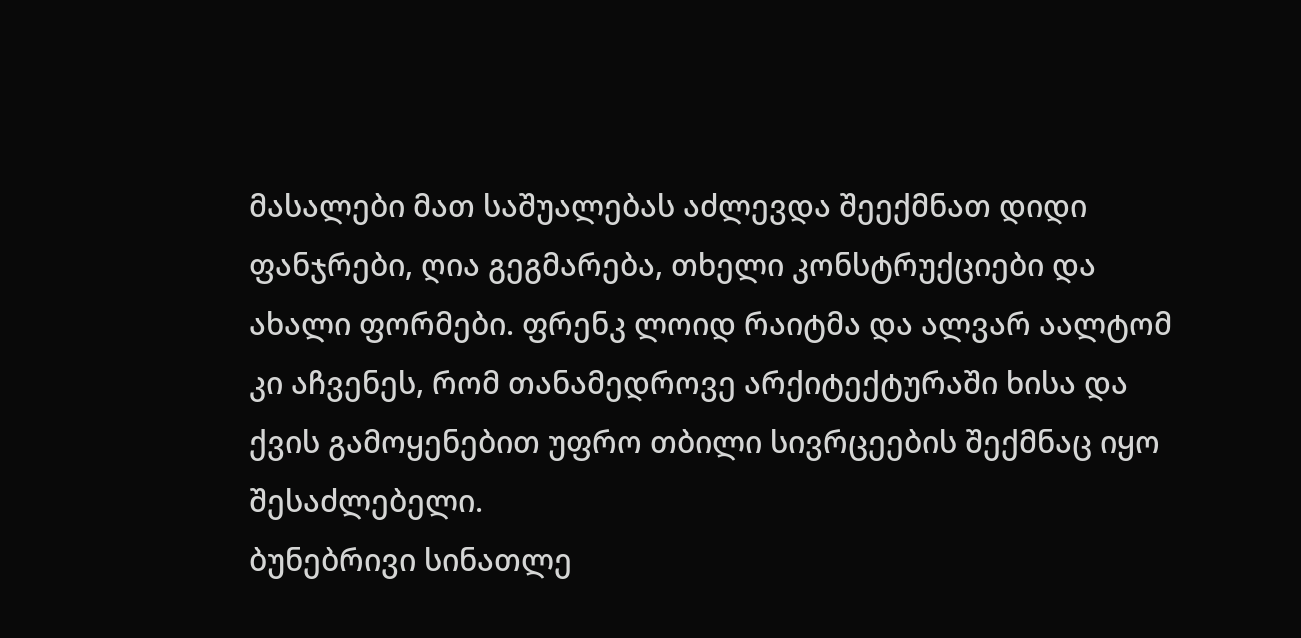მასალები მათ საშუალებას აძლევდა შეექმნათ დიდი ფანჯრები, ღია გეგმარება, თხელი კონსტრუქციები და ახალი ფორმები. ფრენკ ლოიდ რაიტმა და ალვარ აალტომ კი აჩვენეს, რომ თანამედროვე არქიტექტურაში ხისა და ქვის გამოყენებით უფრო თბილი სივრცეების შექმნაც იყო შესაძლებელი.
ბუნებრივი სინათლე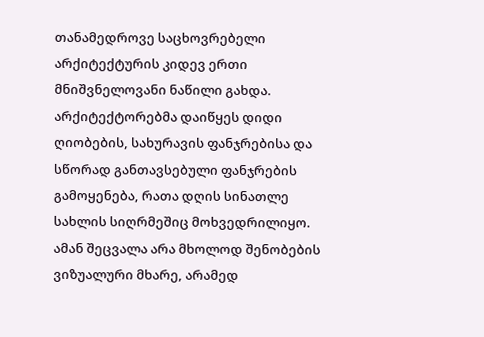თანამედროვე საცხოვრებელი არქიტექტურის კიდევ ერთი მნიშვნელოვანი ნაწილი გახდა. არქიტექტორებმა დაიწყეს დიდი ღიობების, სახურავის ფანჯრებისა და სწორად განთავსებული ფანჯრების გამოყენება, რათა დღის სინათლე სახლის სიღრმეშიც მოხვედრილიყო. ამან შეცვალა არა მხოლოდ შენობების ვიზუალური მხარე, არამედ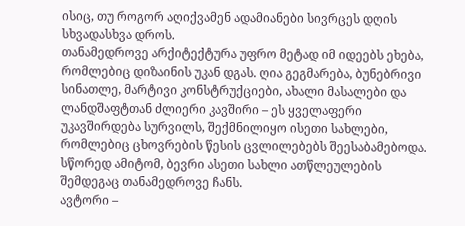ისიც, თუ როგორ აღიქვამენ ადამიანები სივრცეს დღის სხვადასხვა დროს.
თანამედროვე არქიტექტურა უფრო მეტად იმ იდეებს ეხება, რომლებიც დიზაინის უკან დგას. ღია გეგმარება, ბუნებრივი სინათლე, მარტივი კონსტრუქციები, ახალი მასალები და ლანდშაფტთან ძლიერი კავშირი – ეს ყველაფერი უკავშირდება სურვილს, შექმნილიყო ისეთი სახლები, რომლებიც ცხოვრების წესის ცვლილებებს შეესაბამებოდა. სწორედ ამიტომ, ბევრი ასეთი სახლი ათწლეულების შემდეგაც თანამედროვე ჩანს.
ავტორი –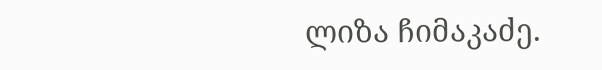ლიზა ჩიმაკაძე.